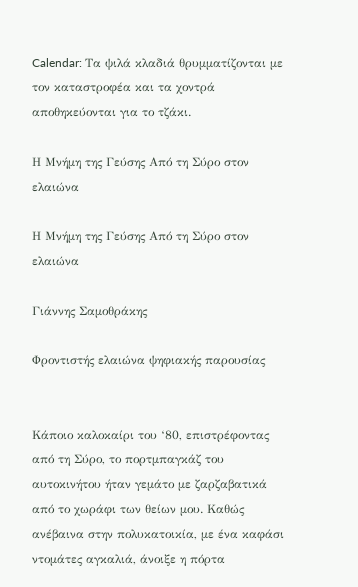Calendar: Τα ψιλά κλαδιά θρυμματίζονται με τον καταστροφέα και τα χοντρά αποθηκεύονται για το τζάκι.

Η Μνήμη της Γεύσης Από τη Σύρο στον ελαιώνα

Η Μνήμη της Γεύσης Από τη Σύρο στον ελαιώνα

Γιάννης Σαμοθράκης

Φροντιστής ελαιώνα ψηφιακής παρουσίας


Κάποιο καλοκαίρι του ‘80, επιστρέφοντας από τη Σύρο, το πορτμπαγκάζ του αυτοκινήτου ήταν γεμάτο με ζαρζαβατικά από το χωράφι των θείων μου. Καθώς ανέβαινα στην πολυκατοικία, με ένα καφάσι ντομάτες αγκαλιά, άνοιξε η πόρτα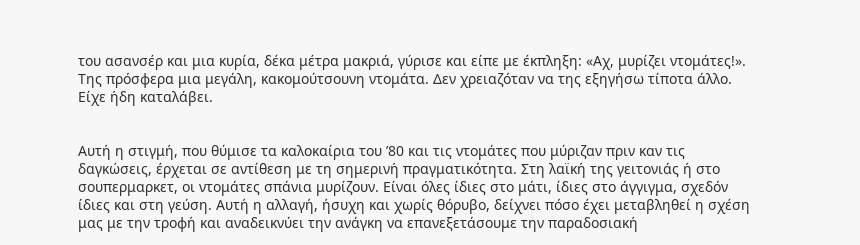του ασανσέρ και μια κυρία, δέκα μέτρα μακριά, γύρισε και είπε με έκπληξη: «Αχ, μυρίζει ντομάτες!». Της πρόσφερα μια μεγάλη, κακομούτσουνη ντομάτα. Δεν χρειαζόταν να της εξηγήσω τίποτα άλλο. Είχε ήδη καταλάβει.


Αυτή η στιγμή, που θύμισε τα καλοκαίρια του ’80 και τις ντομάτες που μύριζαν πριν καν τις δαγκώσεις, έρχεται σε αντίθεση με τη σημερινή πραγματικότητα. Στη λαϊκή της γειτονιάς ή στο σουπερμαρκετ, οι ντομάτες σπάνια μυρίζουν. Είναι όλες ίδιες στο μάτι, ίδιες στο άγγιγμα, σχεδόν ίδιες και στη γεύση. Αυτή η αλλαγή, ήσυχη και χωρίς θόρυβο, δείχνει πόσο έχει μεταβληθεί η σχέση μας με την τροφή και αναδεικνύει την ανάγκη να επανεξετάσουμε την παραδοσιακή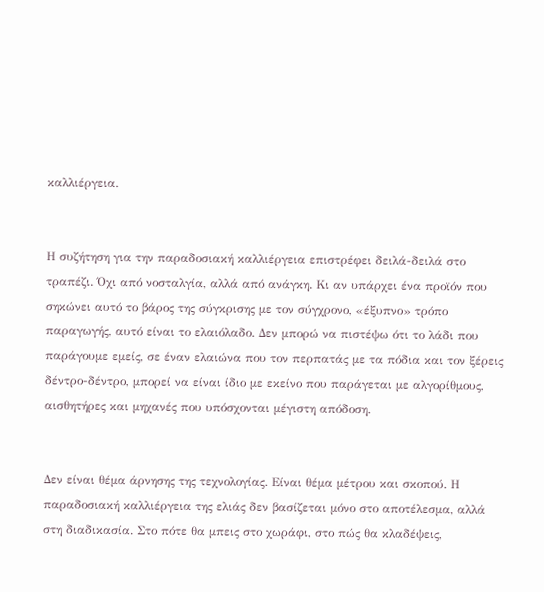καλλιέργεια.


Η συζήτηση για την παραδοσιακή καλλιέργεια επιστρέφει δειλά-δειλά στο τραπέζι. Όχι από νοσταλγία, αλλά από ανάγκη. Κι αν υπάρχει ένα προϊόν που σηκώνει αυτό το βάρος της σύγκρισης με τον σύγχρονο, «έξυπνο» τρόπο παραγωγής, αυτό είναι το ελαιόλαδο. Δεν μπορώ να πιστέψω ότι το λάδι που παράγουμε εμείς, σε έναν ελαιώνα που τον περπατάς με τα πόδια και τον ξέρεις δέντρο-δέντρο, μπορεί να είναι ίδιο με εκείνο που παράγεται με αλγορίθμους, αισθητήρες και μηχανές που υπόσχονται μέγιστη απόδοση.


Δεν είναι θέμα άρνησης της τεχνολογίας. Είναι θέμα μέτρου και σκοπού. Η παραδοσιακή καλλιέργεια της ελιάς δεν βασίζεται μόνο στο αποτέλεσμα, αλλά στη διαδικασία. Στο πότε θα μπεις στο χωράφι, στο πώς θα κλαδέψεις,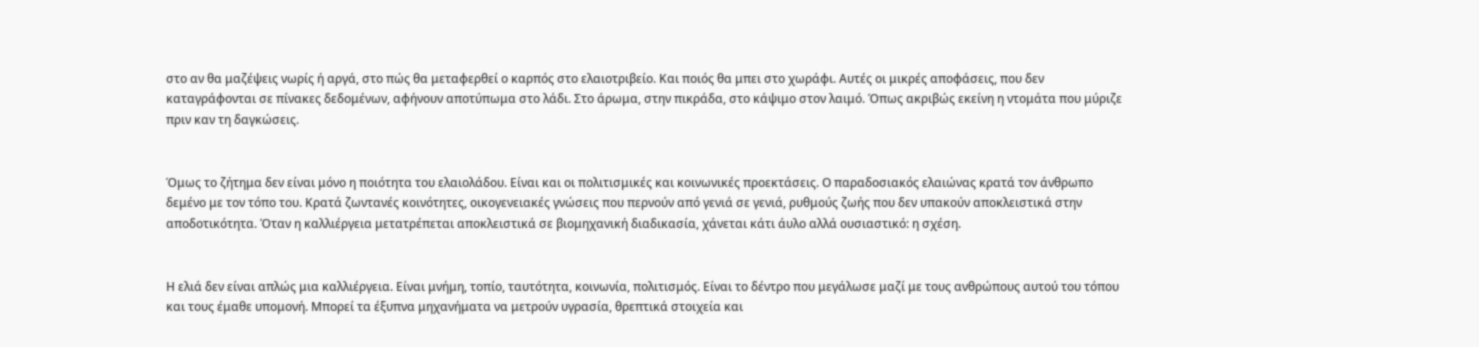στο αν θα μαζέψεις νωρίς ή αργά, στο πώς θα μεταφερθεί ο καρπός στο ελαιοτριβείο. Και ποιός θα μπει στο χωράφι. Αυτές οι μικρές αποφάσεις, που δεν καταγράφονται σε πίνακες δεδομένων, αφήνουν αποτύπωμα στο λάδι. Στο άρωμα, στην πικράδα, στο κάψιμο στον λαιμό. Όπως ακριβώς εκείνη η ντομάτα που μύριζε πριν καν τη δαγκώσεις.


Όμως το ζήτημα δεν είναι μόνο η ποιότητα του ελαιολάδου. Είναι και οι πολιτισμικές και κοινωνικές προεκτάσεις. Ο παραδοσιακός ελαιώνας κρατά τον άνθρωπο δεμένο με τον τόπο του. Κρατά ζωντανές κοινότητες, οικογενειακές γνώσεις που περνούν από γενιά σε γενιά, ρυθμούς ζωής που δεν υπακούν αποκλειστικά στην αποδοτικότητα. Όταν η καλλιέργεια μετατρέπεται αποκλειστικά σε βιομηχανική διαδικασία, χάνεται κάτι άυλο αλλά ουσιαστικό: η σχέση.


Η ελιά δεν είναι απλώς μια καλλιέργεια. Είναι μνήμη, τοπίο, ταυτότητα, κοινωνία, πολιτισμός. Είναι το δέντρο που μεγάλωσε μαζί με τους ανθρώπους αυτού του τόπου και τους έμαθε υπομονή. Μπορεί τα έξυπνα μηχανήματα να μετρούν υγρασία, θρεπτικά στοιχεία και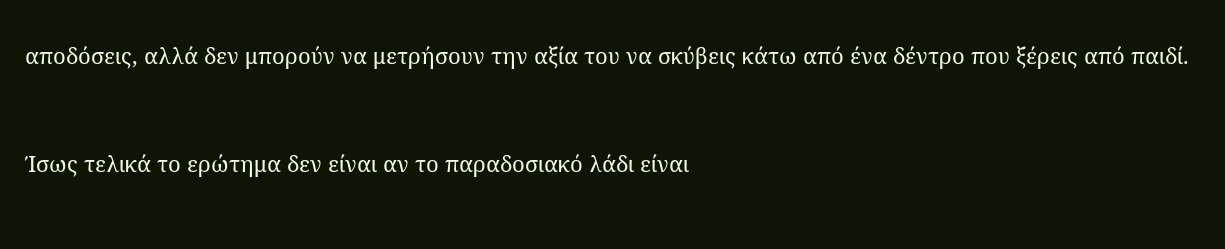αποδόσεις, αλλά δεν μπορούν να μετρήσουν την αξία του να σκύβεις κάτω από ένα δέντρο που ξέρεις από παιδί.


Ίσως τελικά το ερώτημα δεν είναι αν το παραδοσιακό λάδι είναι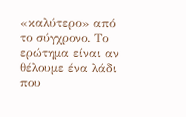«καλύτερο» από το σύγχρονο. Το ερώτημα είναι αν θέλουμε ένα λάδι που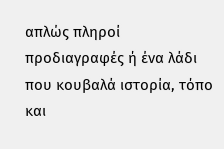απλώς πληροί προδιαγραφές ή ένα λάδι που κουβαλά ιστορία, τόπο και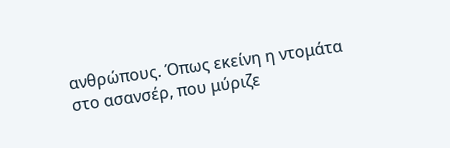ανθρώπους. Όπως εκείνη η ντομάτα στο ασανσέρ, που μύριζε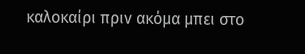καλοκαίρι πριν ακόμα μπει στο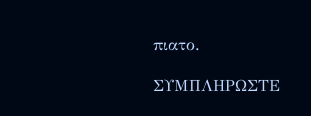πιατο.

ΣΥΜΠΛΗΡΩΣΤΕ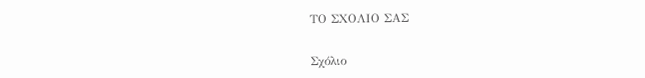ΤΟ ΣΧΟΛΙΟ ΣΑΣ


Σχόλιο